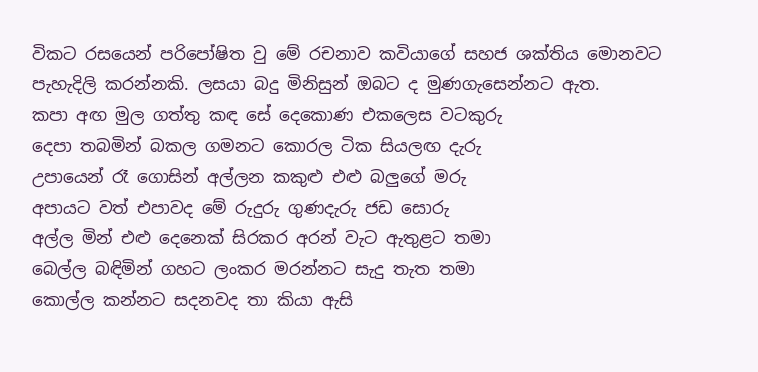විකට රසයෙන් පරිපෝෂිත වු මේ රචනාව කවියාගේ සහජ ශක්තිය මොනවට පැහැදිලි කරන්නකි. ලසයා බදු මිනිසුන් ඔබට ද මුණගැසෙන්නට ඇත.
කපා අඟ මුල ගත්තු කඳ සේ දෙකොණ එකලෙස වටකුරු
දෙපා තබමින් බකල ගමනට කොරල ටික සියලඟ දැරු
උපායෙන් රෑ ගොසින් අල්ලන කකුළු එළු බලුගේ මරු
අපායට වත් එපාවද මේ රුදුරු ගුණදැරු ජඩ සොරු
අල්ල මින් එළු දෙනෙක් සිරකර අරන් වැට ඇතුළට තමා
බෙල්ල බඳිමින් ගහට ලංකර මරන්නට සැදු තැත තමා
කොල්ල කන්නට සදනවද තා කියා ඇසි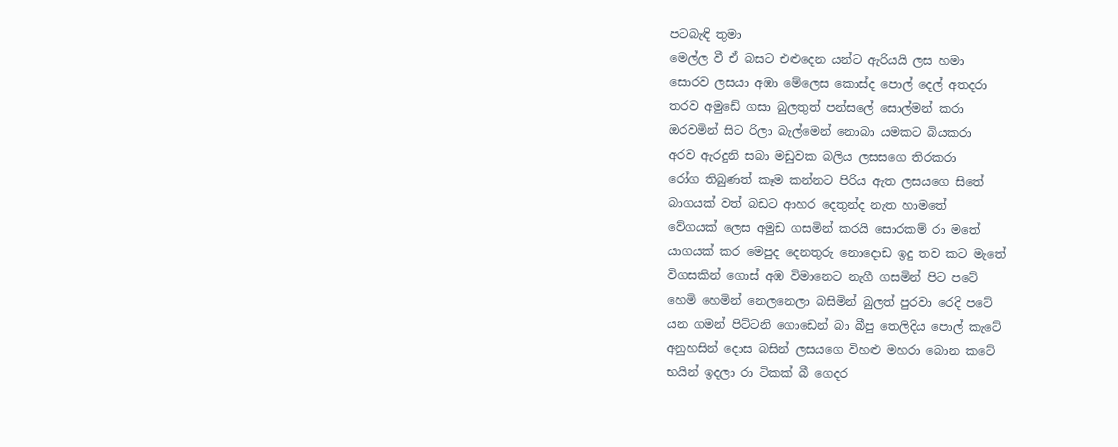පටබැඳි තුමා
මෙල්ල වී ඒ බසට එළුදෙන යන්ට ඇරියයි ලස හමා
සොරව ලසයා අඹා මේලෙස කොස්ද පොල් දෙල් අතදරා
තරව අමුඩේ ගසා බුලතුත් පන්සලේ සොල්මන් කරා
ඔරවමින් සිට රිලා බැල්මෙන් නොබා යමකට බියකරා
අරව ඇරදුනි සබා මඩුවක බලිය ලසසගෙ තිරකරා
රෝග තිබුණත් කෑම කන්නට පිරිය ඇත ලසයගෙ සිතේ
බාගයක් වත් බඩට ආහර දෙතුන්ද නැත හාමතේ
වේගයක් ලෙස අමුඩ ගසමින් කරයි සොරකම් රා මතේ
යාගයක් කර මෙපුද දෙනතුරු නොදොඩ ඉදු තව කට මැතේ
විගසකින් ගොස් අඹ විමානෙට නැගී ගසමින් පිට පටේ
හෙමි හෙමින් නෙලනෙලා බසිමින් බුලත් පුරවා රෙදි පටේ
යන ගමන් පිට්ටනි ගොඩෙන් බා බීපු තෙලිදිය පොල් කැටේ
අනුහසින් දොස බසින් ලසයගෙ විහළු මහරා බොන කටේ
භයින් ඉදලා රා ටිකක් බී ගෙදර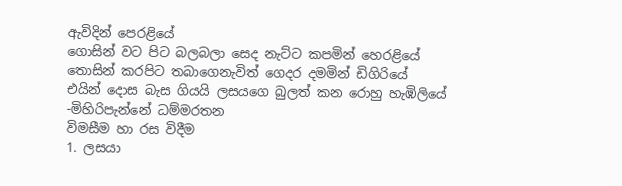ඇවිදින් පෙරළියේ
ගොසින් වට පිට බලබලා සෙද නැට්ට කපමින් හෙරළියේ
තොසින් කරපිට තබාගෙනැවිත් ගෙදර දමමින් ඩිගිරියේ
එයින් දොස බැස ගියයි ලසයගෙ බුලත් කන රොහු හැඹිලියේ
-මිහිරිපැන්නේ ධම්මරතන
විමසීම හා රස විදීම
1. ලසයා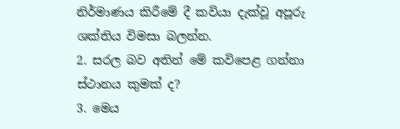නිර්මාණය කිරීමේ දී කවියා දැක්වූ අපූරු ශක්තිය විමසා බලන්න.
2. සරල බව අතින් මේ කවිපෙළ ගන්නා ස්ථානය කුමක් ද?
3. මෙය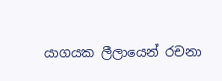යාගයක ලීලායෙන් රචනා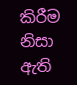කිරීම නිසා ඇති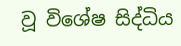වූ විශේෂ සිද්ධිය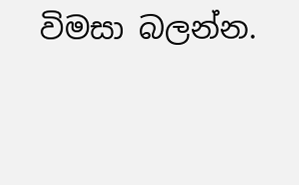විමසා බලන්න.